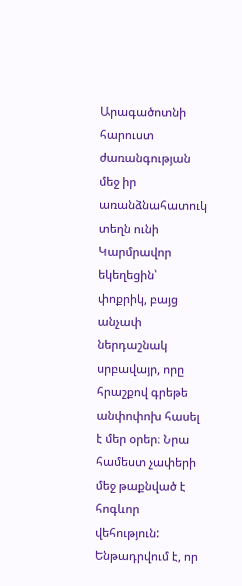Արագածոտնի հարուստ ժառանգության մեջ իր առանձնահատուկ տեղն ունի Կարմրավոր եկեղեցին՝ փոքրիկ, բայց անչափ ներդաշնակ սրբավայր, որը հրաշքով գրեթե անփոփոխ հասել է մեր օրեր։ Նրա համեստ չափերի մեջ թաքնված է հոգևոր վեհություն: Ենթադրվում է, որ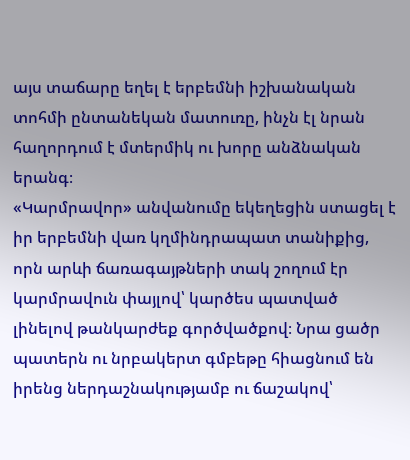այս տաճարը եղել է երբեմնի իշխանական տոհմի ընտանեկան մատուռը, ինչն էլ նրան հաղորդում է մտերմիկ ու խորը անձնական երանգ։
«Կարմրավոր» անվանումը եկեղեցին ստացել է իր երբեմնի վառ կղմինդրապատ տանիքից, որն արևի ճառագայթների տակ շողում էր կարմրավուն փայլով՝ կարծես պատված լինելով թանկարժեք գործվածքով։ Նրա ցածր պատերն ու նրբակերտ գմբեթը հիացնում են իրենց ներդաշնակությամբ ու ճաշակով՝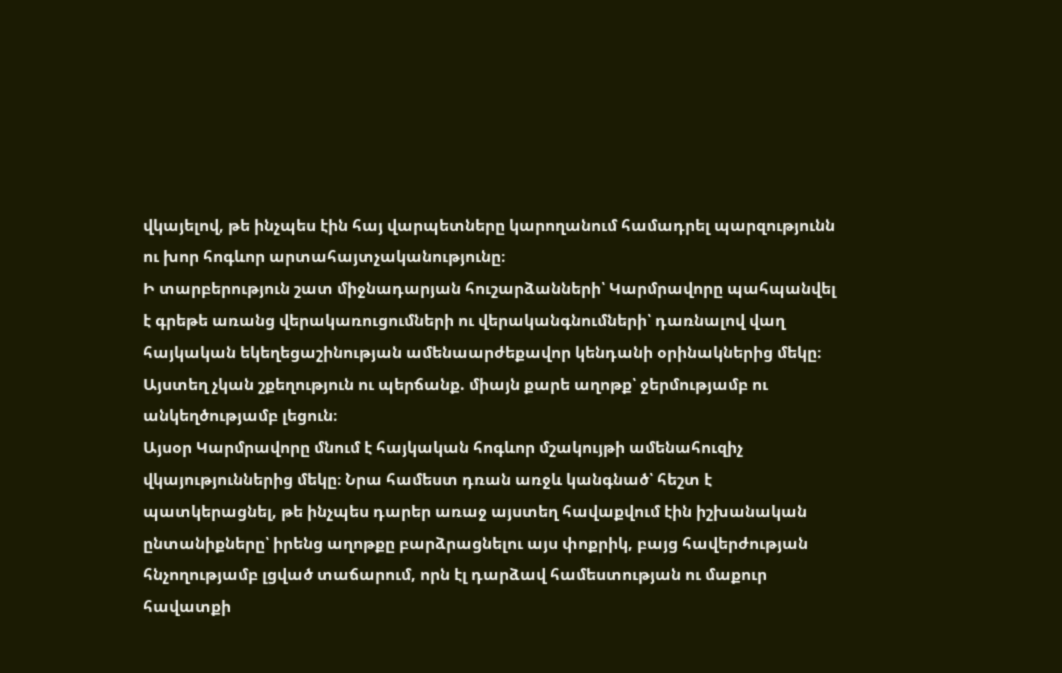վկայելով, թե ինչպես էին հայ վարպետները կարողանում համադրել պարզությունն ու խոր հոգևոր արտահայտչականությունը։
Ի տարբերություն շատ միջնադարյան հուշարձանների՝ Կարմրավորը պահպանվել է գրեթե առանց վերակառուցումների ու վերականգնումների՝ դառնալով վաղ հայկական եկեղեցաշինության ամենաարժեքավոր կենդանի օրինակներից մեկը։ Այստեղ չկան շքեղություն ու պերճանք. միայն քարե աղոթք՝ ջերմությամբ ու անկեղծությամբ լեցուն։
Այսօր Կարմրավորը մնում է հայկական հոգևոր մշակույթի ամենահուզիչ վկայություններից մեկը։ Նրա համեստ դռան առջև կանգնած՝ հեշտ է պատկերացնել, թե ինչպես դարեր առաջ այստեղ հավաքվում էին իշխանական ընտանիքները՝ իրենց աղոթքը բարձրացնելու այս փոքրիկ, բայց հավերժության հնչողությամբ լցված տաճարում, որն էլ դարձավ համեստության ու մաքուր հավատքի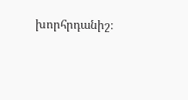խորհրդանիշ։